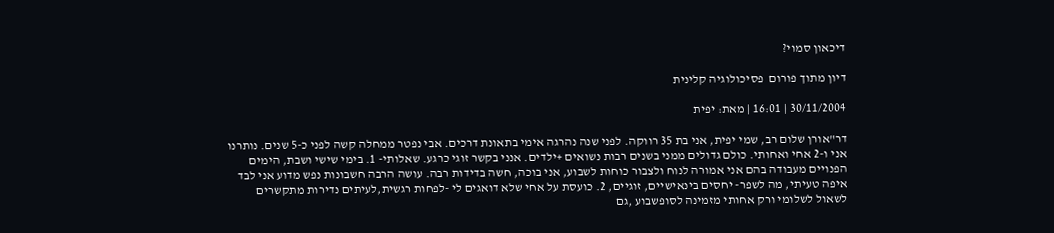דיכאון סמוי?

דיון מתוך פורום  פסיכולוגיה קלינית

30/11/2004 | 16:01 | מאת: יפית

דר"אורן שלום רב, שמי יפית, אני בת 35 רווקה. לפני שנה נהרגה אימי בתאונת דרכים. אבי נפטר ממחלה קשה לפני כ-5 שנים. נותרנו אני ו-2 אחי ואחותי. כולם גדולים ממני בשנים רבות נשואים +ילדים. אנני בקשר זוגי כרגע. שאלותי- 1. בימי שישי ושבת, הימים הפנויים מעבודה בהם אני אמורה לנוח ולצבור כוחות לשבוע, אני בוכה, חשה בדידות רבה. עושה הרבה חשבונות נפש מדוע אני לבד איפה טעיתי, מה לשפר- יחסים בינאישיים, זוגיים, 2. כועסת על אחי שלא דואגים לי -לפחות רגשית,לעיתים נדירות מתקשרים לשאול לשלומי ורק אחותי מזמינה לסופשבוע ,גם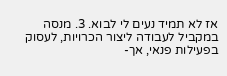אז לא תמיד נעים לי לבוא. 3. מנסה במקביל לעבודה ליצור הכרויות, לעסוק בפעילות פנאי, אך-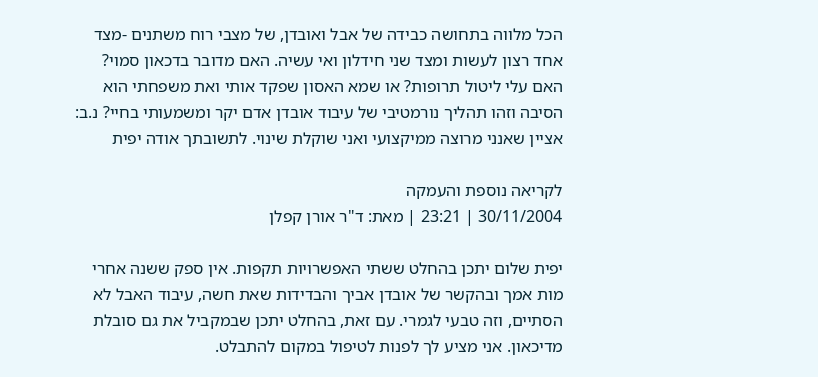הכל מלווה בתחושה כבידה של אבל ואובדן, של מצבי רוח משתנים -מצד אחד רצון לעשות ומצד שני חידלון ואי עשיה. האם מדובר בדכאון סמוי? האם עלי ליטול תרופות? או שמא האסון שפקד אותי ואת משפחתי הוא הסיבה וזהו תהליך נורמטיבי של עיבוד אובדן אדם יקר ומשמעותי בחיי? נ.ב: אציין שאנני מרוצה ממיקצועי ואני שוקלת שינוי. לתשובתך אודה יפית

לקריאה נוספת והעמקה
30/11/2004 | 23:21 | מאת: ד"ר אורן קפלן

יפית שלום יתכן בהחלט ששתי האפשרויות תקפות. אין ספק ששנה אחרי מות אמך ובהקשר של אובדן אביך והבדידות שאת חשה, עיבוד האבל לא הסתיים, וזה טבעי לגמרי. עם זאת, בהחלט יתכן שבמקביל את גם סובלת מדיכאון. אני מציע לך לפנות לטיפול במקום להתבלט.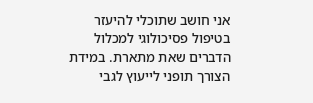אני חושב שתוכלי להיעזר בטיפול פסיכולוגי למכלול הדברים שאת מתארת. במידת הצורך תופני לייעוץ לגבי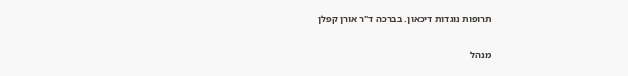תרופות נוגדות דיכאון. בברכה ד"ר אורן קפלן

מנהל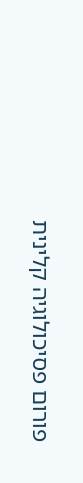פורום פסיכולוגיה קלינית